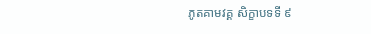ភូតគាមវគ្គ សិក្ខាបទទី ៩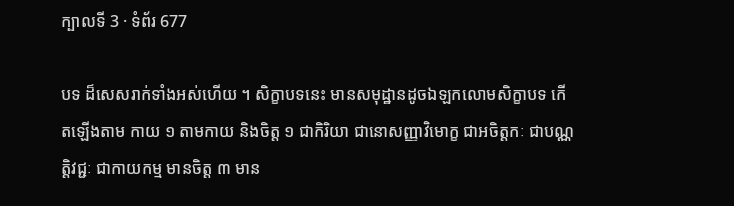ក្បាលទី 3 · ទំព័រ 677

បទ ដ៏សេសរាក់ទាំងអស់ហើយ ។ សិក្ខាបទនេះ មានសមុដ្ឋានដូចឯឡកលោមសិក្ខាបទ កើតឡើងតាម កាយ ១ តាមកាយ និងចិត្ត ១ ជាកិរិយា ជានោសញ្ញាវិមោក្ខ ជាអចិត្តកៈ ជាបណ្ណត្តិវជ្ជៈ ជាកាយកម្ម មានចិត្ត ៣ មាន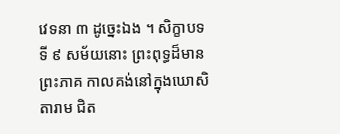វេទនា ៣ ដូច្នេះឯង ។ សិក្ខាបទទី ៩ សម័យនោះ ព្រះពុទ្ធដ៏មានព្រះភាគ កាលគង់នៅក្នុងឃោសិតារាម ជិត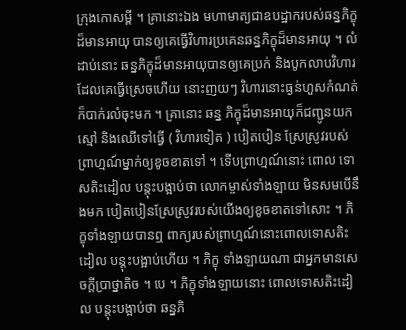ក្រុងកោសម្ពី ។ គ្រានោះឯង មហាមាត្យជាឧបដ្ឋាករបស់ឆន្នភិក្ខុ ដ៏មានអាយុ បានឲ្យគេធ្វើវិហារប្រគេនឆន្នភិក្ខុដ៏មានអាយុ ។ លំដាប់នោះ ឆន្នភិក្ខុដ៏មានអាយុបានឲ្យគេប្រក់ និងបូកលាបវិហារដែលគេធ្វើស្រេចហើយ នោះញយៗ វិហារនោះធ្ងន់ហួសកំណត់ ក៏បាក់រលំចុះមក ។ គ្រានោះ ឆន្ន ភិក្ខុដ៏មានអាយុក៏ជញ្ជូនយកស្មៅ និងឈើទៅធ្វើ ( វិហារទៀត ) បៀតបៀន ស្រែស្រូវរបស់ព្រាហ្មណ៍ម្នាក់ឲ្យខូចខាតទៅ ។ ទើបព្រាហ្មណ៍នោះ ពោល ទោសតិះដៀល បន្តុះបង្អាប់ថា លោកម្ចាស់ទាំងឡាយ មិនសមបើនឹងមក បៀតបៀនស្រែស្រូវរបស់យើងឲ្យខូចខាតទៅសោះ ។ ភិក្ខុទាំងឡាយបានឮ ពាក្យរបស់ព្រាហ្មណ៍នោះពោលទោសតិះដៀល បន្តុះបង្អាប់ហើយ ។ ភិក្ខុ ទាំងឡាយណា ជាអ្នកមានសេចក្តីប្រាថ្នាតិច ។ បេ ។ ភិក្ខុទាំងឡាយនោះ ពោលទោសតិះដៀល បន្តុះបង្អាប់ថា ឆន្នភិ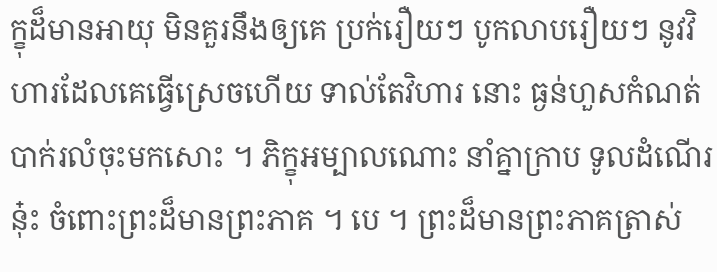ក្ខុដ៏មានអាយុ មិនគួរនឹងឲ្យគេ ប្រក់រឿយៗ បូកលាបរឿយៗ នូវវិហារដែលគេធ្វើស្រេចហើយ ទាល់តែវិហារ នោះ ធ្ងន់ហួសកំណត់បាក់រលំចុះមកសោះ ។ ភិក្ខុអម្បាលណោះ នាំគ្នាក្រាប ទូលដំណើរនុ៎ះ ចំពោះព្រះដ៏មានព្រះភាគ ។ បេ ។ ព្រះដ៏មានព្រះភាគត្រាស់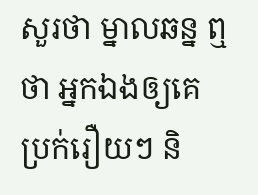សួរថា ម្នាលឆន្ន ឮថា អ្នកឯងឲ្យគេប្រក់រឿយៗ និ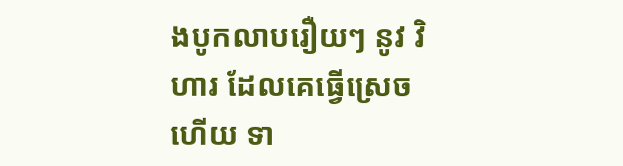ងបូកលាបរឿយៗ នូវ វិហារ ដែលគេធ្វើស្រេចហើយ ទា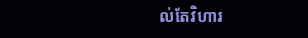ល់តែវិហារ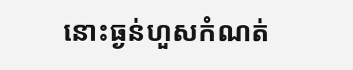នោះធ្ងន់ហួសកំណត់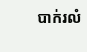បាក់រលំ